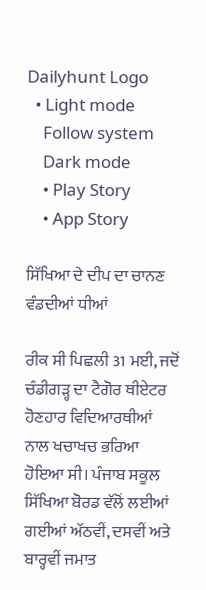Dailyhunt Logo
  • Light mode
    Follow system
    Dark mode
    • Play Story
    • App Story

ਸਿੱਖਿਆ ਦੇ ਦੀਪ ਦਾ ਚਾਨਣ ਵੰਡਦੀਆਂ ਧੀਆਂ

ਰੀਕ ਸੀ ਪਿਛਲੀ 31 ਮਈ, ਜਦੋਂ ਚੰਡੀਗੜ੍ਹ ਦਾ ਟੈਗੋਰ ਥੀਏਟਰ ਹੋਣਹਾਰ ਵਿਦਿਆਰਥੀਆਂ ਨਾਲ ਖਚਾਖਚ ਭਰਿਆ ਹੋਇਆ ਸੀ। ਪੰਜਾਬ ਸਕੂਲ ਸਿੱਖਿਆ ਬੋਰਡ ਵੱਲੋਂ ਲਈਆਂ ਗਈਆਂ ਅੱਠਵੀਂ, ਦਸਵੀਂ ਅਤੇ ਬਾਰ੍ਹਵੀਂ ਜਮਾਤ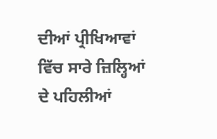ਦੀਆਂ ਪ੍ਰੀਖਿਆਵਾਂ ਵਿੱਚ ਸਾਰੇ ਜ਼ਿਲ੍ਹਿਆਂ ਦੇ ਪਹਿਲੀਆਂ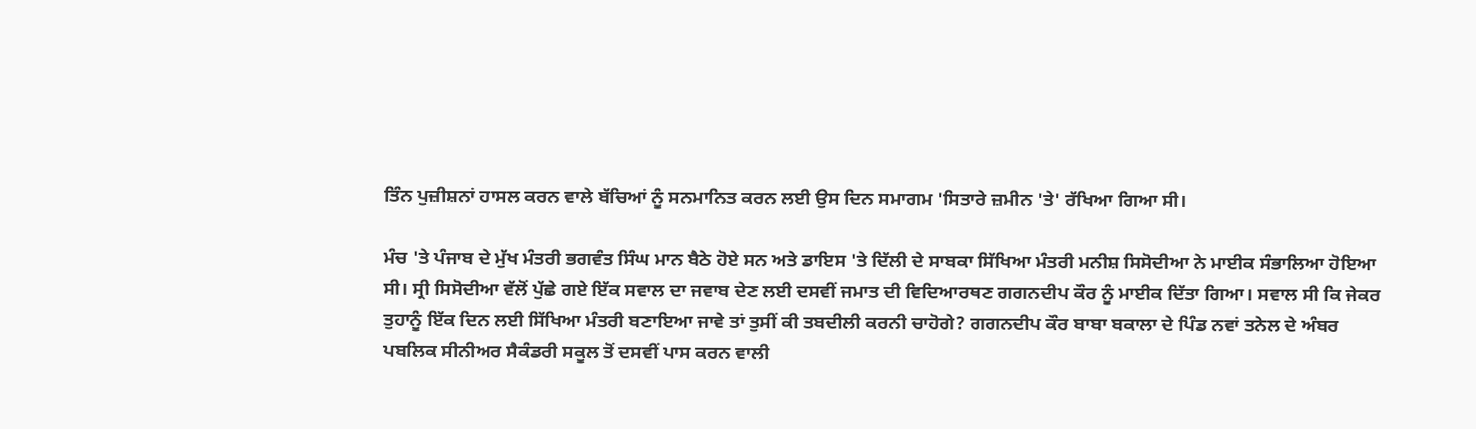ਤਿੰਨ ਪੁਜ਼ੀਸ਼ਨਾਂ ਹਾਸਲ ਕਰਨ ਵਾਲੇ ਬੱਚਿਆਂ ਨੂੰ ਸਨਮਾਨਿਤ ਕਰਨ ਲਈ ਉਸ ਦਿਨ ਸਮਾਗਮ 'ਸਿਤਾਰੇ ਜ਼ਮੀਨ 'ਤੇ' ਰੱਖਿਆ ਗਿਆ ਸੀ।

ਮੰਚ 'ਤੇ ਪੰਜਾਬ ਦੇ ਮੁੱਖ ਮੰਤਰੀ ਭਗਵੰਤ ਸਿੰਘ ਮਾਨ ਬੈਠੇ ਹੋਏ ਸਨ ਅਤੇ ਡਾਇਸ 'ਤੇ ਦਿੱਲੀ ਦੇ ਸਾਬਕਾ ਸਿੱਖਿਆ ਮੰਤਰੀ ਮਨੀਸ਼ ਸਿਸੋਦੀਆ ਨੇ ਮਾਈਕ ਸੰਭਾਲਿਆ ਹੋਇਆ ਸੀ। ਸ੍ਰੀ ਸਿਸੋਦੀਆ ਵੱਲੋਂ ਪੁੱਛੇ ਗਏ ਇੱਕ ਸਵਾਲ ਦਾ ਜਵਾਬ ਦੇਣ ਲਈ ਦਸਵੀਂ ਜਮਾਤ ਦੀ ਵਿਦਿਆਰਥਣ ਗਗਨਦੀਪ ਕੌਰ ਨੂੰ ਮਾਈਕ ਦਿੱਤਾ ਗਿਆ। ਸਵਾਲ ਸੀ ਕਿ ਜੇਕਰ ਤੁਹਾਨੂੰ ਇੱਕ ਦਿਨ ਲਈ ਸਿੱਖਿਆ ਮੰਤਰੀ ਬਣਾਇਆ ਜਾਵੇ ਤਾਂ ਤੁਸੀਂ ਕੀ ਤਬਦੀਲੀ ਕਰਨੀ ਚਾਹੋਗੇ? ਗਗਨਦੀਪ ਕੌਰ ਬਾਬਾ ਬਕਾਲਾ ਦੇ ਪਿੰਡ ਨਵਾਂ ਤਨੇਲ ਦੇ ਅੰਬਰ ਪਬਲਿਕ ਸੀਨੀਅਰ ਸੈਕੰਡਰੀ ਸਕੂਲ ਤੋਂ ਦਸਵੀਂ ਪਾਸ ਕਰਨ ਵਾਲੀ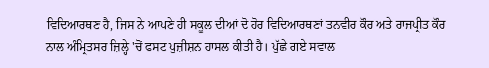ਵਿਦਿਆਰਥਣ ਹੈ, ਜਿਸ ਨੇ ਆਪਣੇ ਹੀ ਸਕੂਲ ਦੀਆਂ ਦੋ ਹੋਰ ਵਿਦਿਆਰਥਣਾਂ ਤਨਵੀਰ ਕੌਰ ਅਤੇ ਰਾਜਪ੍ਰੀਤ ਕੌਰ ਨਾਲ ਅੰਮ੍ਰਿਤਸਰ ਜ਼ਿਲ੍ਹੇ 'ਚੋਂ ਫਸਟ ਪੁਜ਼ੀਸ਼ਨ ਹਾਸਲ ਕੀਤੀ ਹੈ। ਪੁੱਛੇ ਗਏ ਸਵਾਲ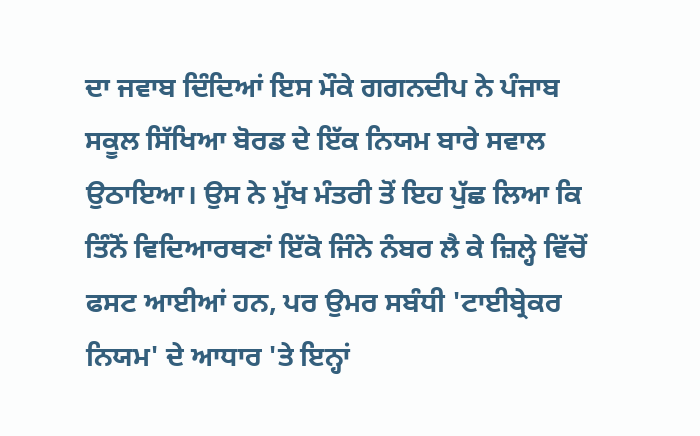ਦਾ ਜਵਾਬ ਦਿੰਦਿਆਂ ਇਸ ਮੌਕੇ ਗਗਨਦੀਪ ਨੇ ਪੰਜਾਬ ਸਕੂਲ ਸਿੱਖਿਆ ਬੋਰਡ ਦੇ ਇੱਕ ਨਿਯਮ ਬਾਰੇ ਸਵਾਲ ਉਠਾਇਆ। ਉਸ ਨੇ ਮੁੱਖ ਮੰਤਰੀ ਤੋਂ ਇਹ ਪੁੱਛ ਲਿਆ ਕਿ ਤਿੰਨੋਂ ਵਿਦਿਆਰਥਣਾਂ ਇੱਕੋ ਜਿੰਨੇ ਨੰਬਰ ਲੈ ਕੇ ਜ਼ਿਲ੍ਹੇ ਵਿੱਚੋਂ ਫਸਟ ਆਈਆਂ ਹਨ, ਪਰ ਉਮਰ ਸਬੰਧੀ 'ਟਾਈਬ੍ਰੇਕਰ ਨਿਯਮ' ਦੇ ਆਧਾਰ 'ਤੇ ਇਨ੍ਹਾਂ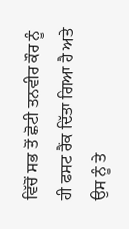ਵਿੱਚੋਂ ਸਭ ਤੋਂ ਛੋਟੀ ਤਨਵੀਰ ਕੌਰ ਨੂੰ ਹੀ ਫਸਟ ਰੈਂਕ ਦਿੱਤਾ ਗਿਆ ਹੈ ਅਤੇ ਉਸ ਨੂੰ ਤੇ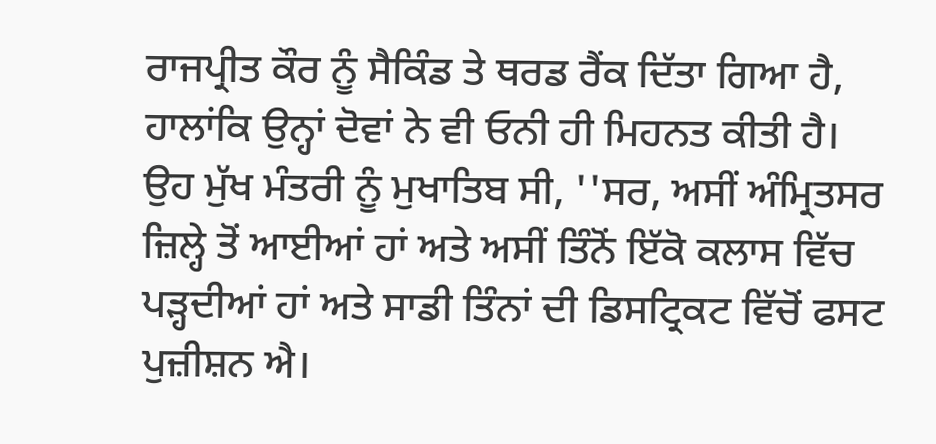ਰਾਜਪ੍ਰੀਤ ਕੌਰ ਨੂੰ ਸੈਕਿੰਡ ਤੇ ਥਰਡ ਰੈਂਕ ਦਿੱਤਾ ਗਿਆ ਹੈ, ਹਾਲਾਂਕਿ ਉਨ੍ਹਾਂ ਦੋਵਾਂ ਨੇ ਵੀ ਓਨੀ ਹੀ ਮਿਹਨਤ ਕੀਤੀ ਹੈ।
ਉਹ ਮੁੱਖ ਮੰਤਰੀ ਨੂੰ ਮੁਖਾਤਿਬ ਸੀ, ''ਸਰ, ਅਸੀਂ ਅੰਮ੍ਰਿਤਸਰ ਜ਼ਿਲ੍ਹੇ ਤੋਂ ਆਈਆਂ ਹਾਂ ਅਤੇ ਅਸੀਂ ਤਿੰਨੋਂ ਇੱਕੋ ਕਲਾਸ ਵਿੱਚ ਪੜ੍ਹਦੀਆਂ ਹਾਂ ਅਤੇ ਸਾਡੀ ਤਿੰਨਾਂ ਦੀ ਡਿਸਟ੍ਰਿਕਟ ਵਿੱਚੋਂ ਫਸਟ ਪੁਜ਼ੀਸ਼ਨ ਐ।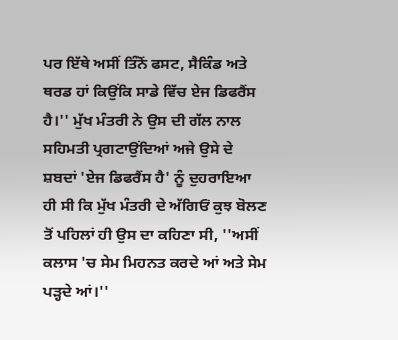ਪਰ ਇੱਥੇ ਅਸੀਂ ਤਿੰਨੋਂ ਫਸਟ, ਸੈਕਿੰਡ ਅਤੇ ਥਰਡ ਹਾਂ ਕਿਉਂਕਿ ਸਾਡੇ ਵਿੱਚ ਏਜ ਡਿਫਰੈਂਸ ਹੈ।'' ਮੁੱਖ ਮੰਤਰੀ ਨੇ ਉਸ ਦੀ ਗੱਲ ਨਾਲ ਸਹਿਮਤੀ ਪ੍ਰਗਟਾਉਂਦਿਆਂ ਅਜੇ ਉਸੇ ਦੇ ਸ਼ਬਦਾਂ 'ਏਜ ਡਿਫਰੈਂਸ ਹੈ' ਨੂੰ ਦੁਹਰਾਇਆ ਹੀ ਸੀ ਕਿ ਮੁੱਖ ਮੰਤਰੀ ਦੇ ਅੱਗਿਓਂ ਕੁਝ ਬੋਲਣ ਤੋਂ ਪਹਿਲਾਂ ਹੀ ਉਸ ਦਾ ਕਹਿਣਾ ਸੀ, ''ਅਸੀਂ ਕਲਾਸ 'ਚ ਸੇਮ ਮਿਹਨਤ ਕਰਦੇ ਆਂ ਅਤੇ ਸੇਮ ਪੜ੍ਹਦੇ ਆਂ।''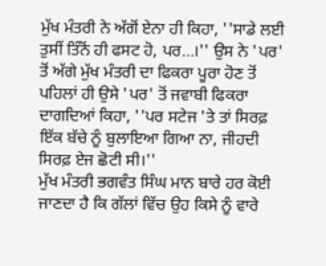ਮੁੱਖ ਮੰਤਰੀ ਨੇ ਅੱਗੋਂ ਏਨਾ ਹੀ ਕਿਹਾ, ''ਸਾਡੇ ਲਈ ਤੁਸੀਂ ਤਿੰਨੋਂ ਹੀ ਫਸਟ ਹੋ, ਪਰ…।'' ਉਸ ਨੇ 'ਪਰ' ਤੋਂ ਅੱਗੇ ਮੁੱਖ ਮੰਤਰੀ ਦਾ ਫਿਕਰਾ ਪੂਰਾ ਹੋਣ ਤੋਂ ਪਹਿਲਾਂ ਹੀ ਉਸੇ 'ਪਰ' ਤੋਂ ਜਵਾਬੀ ਫਿਕਰਾ ਦਾਗਦਿਆਂ ਕਿਹਾ, ''ਪਰ ਸਟੇਜ 'ਤੇ ਤਾਂ ਸਿਰਫ਼ ਇੱਕ ਬੱਚੇ ਨੂੰ ਬੁਲਾਇਆ ਗਿਆ ਨਾ, ਜੀਹਦੀ ਸਿਰਫ਼ ਏਜ ਛੋਟੀ ਸੀ।''
ਮੁੱਖ ਮੰਤਰੀ ਭਗਵੰਤ ਸਿੰਘ ਮਾਨ ਬਾਰੇ ਹਰ ਕੋਈ ਜਾਣਦਾ ਹੈ ਕਿ ਗੱਲਾਂ ਵਿੱਚ ਉਹ ਕਿਸੇ ਨੂੰ ਵਾਰੇ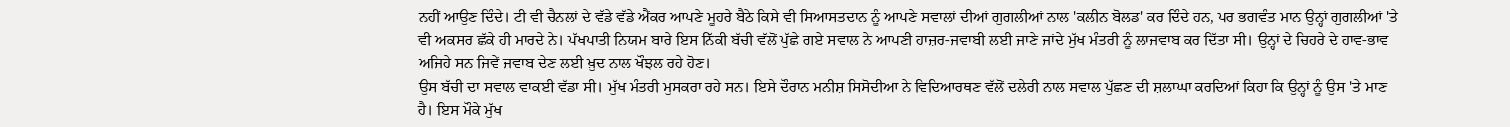ਨਹੀਂ ਆਉਣ ਦਿੰਦੇ। ਟੀ ਵੀ ਚੈਨਲਾਂ ਦੇ ਵੱਡੇ ਵੱਡੇ ਐਂਕਰ ਆਪਣੇ ਮੂਹਰੇ ਬੈਠੇ ਕਿਸੇ ਵੀ ਸਿਆਸਤਦਾਨ ਨੂੰ ਆਪਣੇ ਸਵਾਲਾਂ ਦੀਆਂ ਗੁਗਲੀਆਂ ਨਾਲ 'ਕਲੀਨ ਬੋਲਡ' ਕਰ ਦਿੰਦੇ ਹਨ, ਪਰ ਭਗਵੰਤ ਮਾਨ ਉਨ੍ਹਾਂ ਗੁਗਲੀਆਂ 'ਤੇ ਵੀ ਅਕਸਰ ਛੱਕੇ ਹੀ ਮਾਰਦੇ ਨੇ। ਪੱਖਪਾਤੀ ਨਿਯਮ ਬਾਰੇ ਇਸ ਨਿੱਕੀ ਬੱਚੀ ਵੱਲੋਂ ਪੁੱਛੇ ਗਏ ਸਵਾਲ ਨੇ ਆਪਣੀ ਹਾਜ਼ਰ-ਜਵਾਬੀ ਲਈ ਜਾਣੇ ਜਾਂਦੇ ਮੁੱਖ ਮੰਤਰੀ ਨੂੰ ਲਾਜਵਾਬ ਕਰ ਦਿੱਤਾ ਸੀ। ਉਨ੍ਹਾਂ ਦੇ ਚਿਹਰੇ ਦੇ ਹਾਵ-ਭਾਵ ਅਜਿਹੇ ਸਨ ਜਿਵੇਂ ਜਵਾਬ ਦੇਣ ਲਈ ਖ਼ੁਦ ਨਾਲ ਖੌਝਲ ਰਹੇ ਹੋਣ।
ਉਸ ਬੱਚੀ ਦਾ ਸਵਾਲ ਵਾਕਈ ਵੱਡਾ ਸੀ। ਮੁੱਖ ਮੰਤਰੀ ਮੁਸਕਰਾ ਰਹੇ ਸਨ। ਇਸੇ ਦੌਰਾਨ ਮਨੀਸ਼ ਸਿਸੋਦੀਆ ਨੇ ਵਿਦਿਆਰਥਣ ਵੱਲੋਂ ਦਲੇਰੀ ਨਾਲ ਸਵਾਲ ਪੁੱਛਣ ਦੀ ਸ਼ਲਾਘਾ ਕਰਦਿਆਂ ਕਿਹਾ ਕਿ ਉਨ੍ਹਾਂ ਨੂੰ ਉਸ 'ਤੇ ਮਾਣ ਹੈ। ਇਸ ਮੌਕੇ ਮੁੱਖ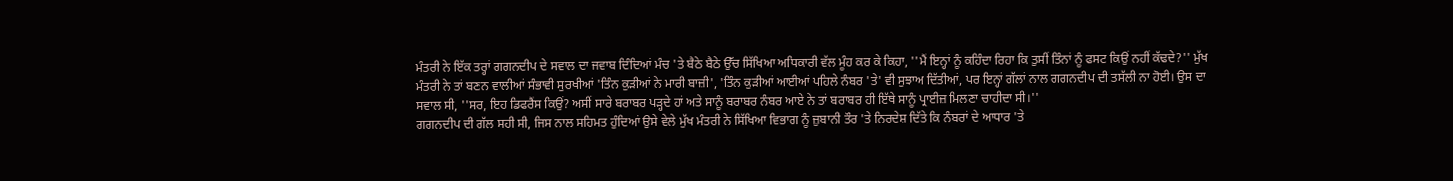ਮੰਤਰੀ ਨੇ ਇੱਕ ਤਰ੍ਹਾਂ ਗਗਨਦੀਪ ਦੇ ਸਵਾਲ ਦਾ ਜਵਾਬ ਦਿੰਦਿਆਂ ਮੰਚ 'ਤੇ ਬੈਠੇ ਬੈਠੇ ਉੱਚ ਸਿੱਖਿਆ ਅਧਿਕਾਰੀ ਵੱਲ ਮੂੰਹ ਕਰ ਕੇ ਕਿਹਾ, ''ਮੈਂ ਇਨ੍ਹਾਂ ਨੂੰ ਕਹਿੰਦਾ ਰਿਹਾ ਕਿ ਤੁਸੀਂ ਤਿੰਨਾਂ ਨੂੰ ਫਸਟ ਕਿਉਂ ਨਹੀਂ ਕੱਢਦੇ?'' ਮੁੱਖ ਮੰਤਰੀ ਨੇ ਤਾਂ ਬਣਨ ਵਾਲੀਆਂ ਸੰਭਾਵੀ ਸੁਰਖੀਆਂ 'ਤਿੰਨ ਕੁੜੀਆਂ ਨੇ ਮਾਰੀ ਬਾਜ਼ੀ', 'ਤਿੰਨ ਕੁੜੀਆਂ ਆਈਆਂ ਪਹਿਲੇ ਨੰਬਰ 'ਤੇ' ਵੀ ਸੁਝਾਅ ਦਿੱਤੀਆਂ, ਪਰ ਇਨ੍ਹਾਂ ਗੱਲਾਂ ਨਾਲ ਗਗਨਦੀਪ ਦੀ ਤਸੱਲੀ ਨਾ ਹੋਈ। ਉਸ ਦਾ ਸਵਾਲ ਸੀ, ''ਸਰ, ਇਹ ਡਿਫਰੈਂਸ ਕਿਉਂ? ਅਸੀਂ ਸਾਰੇ ਬਰਾਬਰ ਪੜ੍ਹਦੇ ਹਾਂ ਅਤੇ ਸਾਨੂੰ ਬਰਾਬਰ ਨੰਬਰ ਆਏ ਨੇ ਤਾਂ ਬਰਾਬਰ ਹੀ ਇੱਥੇ ਸਾਨੂੰ ਪ੍ਰਾਈਜ਼ ਮਿਲਣਾ ਚਾਹੀਦਾ ਸੀ।''
ਗਗਨਦੀਪ ਦੀ ਗੱਲ ਸਹੀ ਸੀ, ਜਿਸ ਨਾਲ ਸਹਿਮਤ ਹੁੰਦਿਆਂ ਉਸੇ ਵੇਲੇ ਮੁੱਖ ਮੰਤਰੀ ਨੇ ਸਿੱਖਿਆ ਵਿਭਾਗ ਨੂੰ ਜ਼ੁਬਾਨੀ ਤੌਰ 'ਤੇ ਨਿਰਦੇਸ਼ ਦਿੱਤੇ ਕਿ ਨੰਬਰਾਂ ਦੇ ਆਧਾਰ 'ਤੇ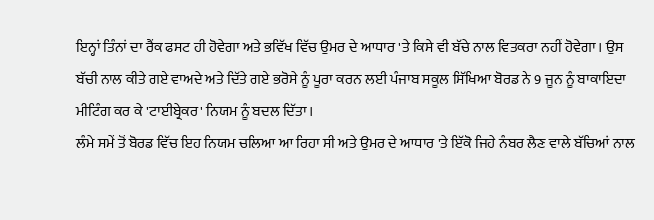ਇਨ੍ਹਾਂ ਤਿੰਨਾਂ ਦਾ ਰੈਂਕ ਫਸਟ ਹੀ ਹੋਵੇਗਾ ਅਤੇ ਭਵਿੱਖ ਵਿੱਚ ਉਮਰ ਦੇ ਆਧਾਰ 'ਤੇ ਕਿਸੇ ਵੀ ਬੱਚੇ ਨਾਲ ਵਿਤਕਰਾ ਨਹੀਂ ਹੋਵੇਗਾ। ਉਸ ਬੱਚੀ ਨਾਲ ਕੀਤੇ ਗਏ ਵਾਅਦੇ ਅਤੇ ਦਿੱਤੇ ਗਏ ਭਰੋਸੇ ਨੂੰ ਪੂਰਾ ਕਰਨ ਲਈ ਪੰਜਾਬ ਸਕੂਲ ਸਿੱਖਿਆ ਬੋਰਡ ਨੇ 9 ਜੂਨ ਨੂੰ ਬਾਕਾਇਦਾ ਮੀਟਿੰਗ ਕਰ ਕੇ 'ਟਾਈਬ੍ਰੇਕਰ' ਨਿਯਮ ਨੂੰ ਬਦਲ ਦਿੱਤਾ।
ਲੰਮੇ ਸਮੇਂ ਤੋਂ ਬੋਰਡ ਵਿੱਚ ਇਹ ਨਿਯਮ ਚਲਿਆ ਆ ਰਿਹਾ ਸੀ ਅਤੇ ਉਮਰ ਦੇ ਆਧਾਰ 'ਤੇ ਇੱਕੋ ਜਿਹੇ ਨੰਬਰ ਲੈਣ ਵਾਲੇ ਬੱਚਿਆਂ ਨਾਲ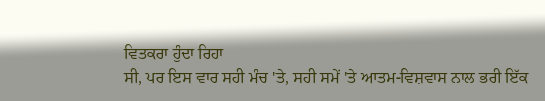ਵਿਤਕਰਾ ਹੁੰਦਾ ਰਿਹਾ
ਸੀ, ਪਰ ਇਸ ਵਾਰ ਸਹੀ ਮੰਚ 'ਤੇ, ਸਹੀ ਸਮੇਂ 'ਤੇ ਆਤਮ-ਵਿਸ਼ਵਾਸ ਨਾਲ ਭਰੀ ਇੱਕ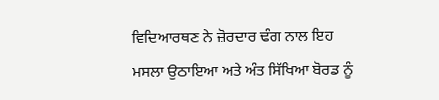ਵਿਦਿਆਰਥਣ ਨੇ ਜ਼ੋਰਦਾਰ ਢੰਗ ਨਾਲ ਇਹ ਮਸਲਾ ਉਠਾਇਆ ਅਤੇ ਅੰਤ ਸਿੱਖਿਆ ਬੋਰਡ ਨੂੰ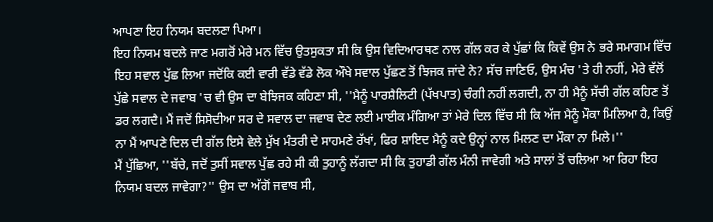ਆਪਣਾ ਇਹ ਨਿਯਮ ਬਦਲਣਾ ਪਿਆ।
ਇਹ ਨਿਯਮ ਬਦਲੇ ਜਾਣ ਮਗਰੋਂ ਮੇਰੇ ਮਨ ਵਿੱਚ ਉਤਸੁਕਤਾ ਸੀ ਕਿ ਉਸ ਵਿਦਿਆਰਥਣ ਨਾਲ ਗੱਲ ਕਰ ਕੇ ਪੁੱਛਾਂ ਕਿ ਕਿਵੇਂ ਉਸ ਨੇ ਭਰੇ ਸਮਾਗਮ ਵਿੱਚ ਇਹ ਸਵਾਲ ਪੁੱਛ ਲਿਆ ਜਦੋਂਕਿ ਕਈ ਵਾਰੀ ਵੱਡੇ ਵੱਡੇ ਲੋਕ ਔਖੇ ਸਵਾਲ ਪੁੱਛਣ ਤੋਂ ਝਿਜਕ ਜਾਂਦੇ ਨੇ? ਸੱਚ ਜਾਣਿਓ, ਉਸ ਮੰਚ 'ਤੇ ਹੀ ਨਹੀਂ, ਮੇਰੇ ਵੱਲੋਂ ਪੁੱਛੇ ਸਵਾਲ ਦੇ ਜਵਾਬ 'ਚ ਵੀ ਉਸ ਦਾ ਬੇਝਿਜਕ ਕਹਿਣਾ ਸੀ, ''ਮੈਨੂੰ ਪਾਰਸ਼ੈਲਿਟੀ (ਪੱਖਪਾਤ) ਚੰਗੀ ਨਹੀਂ ਲਗਦੀ, ਨਾ ਹੀ ਮੈਨੂੰ ਸੱਚੀ ਗੱਲ ਕਹਿਣ ਤੋਂ ਡਰ ਲਗਦੈ। ਮੈਂ ਜਦੋਂ ਸਿਸੋਦੀਆ ਸਰ ਦੇ ਸਵਾਲ ਦਾ ਜਵਾਬ ਦੇਣ ਲਈ ਮਾਈਕ ਮੰਗਿਆ ਤਾਂ ਮੇਰੇ ਦਿਲ ਵਿੱਚ ਸੀ ਕਿ ਅੱਜ ਮੈਨੂੰ ਮੌਕਾ ਮਿਲਿਆ ਹੈ, ਕਿਉਂ ਨਾ ਮੈਂ ਆਪਣੇ ਦਿਲ ਦੀ ਗੱਲ ਇਸੇ ਵੇਲੇ ਮੁੱਖ ਮੰਤਰੀ ਦੇ ਸਾਹਮਣੇ ਰੱਖਾਂ, ਫਿਰ ਸ਼ਾਇਦ ਮੈਨੂੰ ਕਦੇ ਉਨ੍ਹਾਂ ਨਾਲ ਮਿਲਣ ਦਾ ਮੌਕਾ ਨਾ ਮਿਲੇ।''
ਮੈਂ ਪੁੱਛਿਆ, ''ਬੱਚੇ, ਜਦੋਂ ਤੁਸੀਂ ਸਵਾਲ ਪੁੱਛ ਰਹੇ ਸੀ ਕੀ ਤੁਹਾਨੂੰ ਲੱਗਦਾ ਸੀ ਕਿ ਤੁਹਾਡੀ ਗੱਲ ਮੰਨੀ ਜਾਵੇਗੀ ਅਤੇ ਸਾਲਾਂ ਤੋਂ ਚਲਿਆ ਆ ਰਿਹਾ ਇਹ ਨਿਯਮ ਬਦਲ ਜਾਵੇਗਾ?'' ਉਸ ਦਾ ਅੱਗੋਂ ਜਵਾਬ ਸੀ,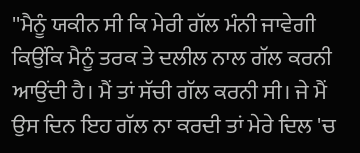''ਮੈਨੂੰ ਯਕੀਨ ਸੀ ਕਿ ਮੇਰੀ ਗੱਲ ਮੰਨੀ ਜਾਵੇਗੀ ਕਿਉਂਕਿ ਮੈਨੂੰ ਤਰਕ ਤੇ ਦਲੀਲ ਨਾਲ ਗੱਲ ਕਰਨੀ ਆਉਂਦੀ ਹੈ। ਮੈਂ ਤਾਂ ਸੱਚੀ ਗੱਲ ਕਰਨੀ ਸੀ। ਜੇ ਮੈਂ ਉਸ ਦਿਨ ਇਹ ਗੱਲ ਨਾ ਕਰਦੀ ਤਾਂ ਮੇਰੇ ਦਿਲ 'ਚ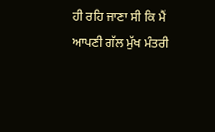ਹੀ ਰਹਿ ਜਾਣਾ ਸੀ ਕਿ ਮੈਂ ਆਪਣੀ ਗੱਲ ਮੁੱਖ ਮੰਤਰੀ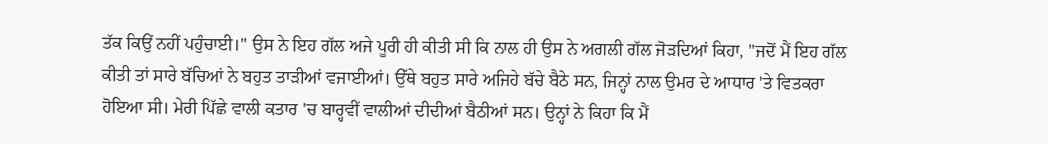ਤੱਕ ਕਿਉਂ ਨਹੀਂ ਪਹੁੰਚਾਈ।'' ਉਸ ਨੇ ਇਹ ਗੱਲ ਅਜੇ ਪੂਰੀ ਹੀ ਕੀਤੀ ਸੀ ਕਿ ਨਾਲ ਹੀ ਉਸ ਨੇ ਅਗਲੀ ਗੱਲ ਜੋੜਦਿਆਂ ਕਿਹਾ, ''ਜਦੋਂ ਮੈਂ ਇਹ ਗੱਲ ਕੀਤੀ ਤਾਂ ਸਾਰੇ ਬੱਚਿਆਂ ਨੇ ਬਹੁਤ ਤਾੜੀਆਂ ਵਜਾਈਆਂ। ਉੱਥੇ ਬਹੁਤ ਸਾਰੇ ਅਜਿਹੇ ਬੱਚੇ ਬੈਠੇ ਸਨ, ਜਿਨ੍ਹਾਂ ਨਾਲ ਉਮਰ ਦੇ ਆਧਾਰ 'ਤੇ ਵਿਤਕਰਾ ਹੋਇਆ ਸੀ। ਮੇਰੀ ਪਿੱਛੇ ਵਾਲੀ ਕਤਾਰ 'ਚ ਬਾਰ੍ਹਵੀਂ ਵਾਲੀਆਂ ਦੀਦੀਆਂ ਬੈਠੀਆਂ ਸਨ। ਉਨ੍ਹਾਂ ਨੇ ਕਿਹਾ ਕਿ ਮੈਂ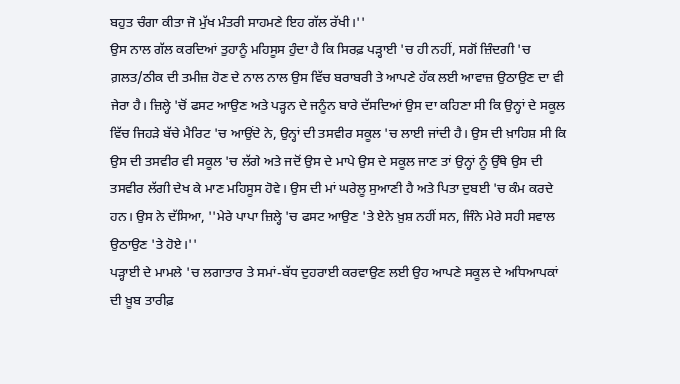ਬਹੁਤ ਚੰਗਾ ਕੀਤਾ ਜੋ ਮੁੱਖ ਮੰਤਰੀ ਸਾਹਮਣੇ ਇਹ ਗੱਲ ਰੱਖੀ।''
ਉਸ ਨਾਲ ਗੱਲ ਕਰਦਿਆਂ ਤੁਹਾਨੂੰ ਮਹਿਸੂਸ ਹੁੰਦਾ ਹੈ ਕਿ ਸਿਰਫ਼ ਪੜ੍ਹਾਈ 'ਚ ਹੀ ਨਹੀਂ, ਸਗੋਂ ਜ਼ਿੰਦਗੀ 'ਚ ਗ਼ਲਤ/ਠੀਕ ਦੀ ਤਮੀਜ਼ ਹੋਣ ਦੇ ਨਾਲ ਨਾਲ ਉਸ ਵਿੱਚ ਬਰਾਬਰੀ ਤੇ ਆਪਣੇ ਹੱਕ ਲਈ ਆਵਾਜ਼ ਉਠਾਉਣ ਦਾ ਵੀ ਜੇਰਾ ਹੈ। ਜ਼ਿਲ੍ਹੇ 'ਚੋਂ ਫਸਟ ਆਉਣ ਅਤੇ ਪੜ੍ਹਨ ਦੇ ਜਨੂੰਨ ਬਾਰੇ ਦੱਸਦਿਆਂ ਉਸ ਦਾ ਕਹਿਣਾ ਸੀ ਕਿ ਉਨ੍ਹਾਂ ਦੇ ਸਕੂਲ ਵਿੱਚ ਜਿਹੜੇ ਬੱਚੇ ਮੈਰਿਟ 'ਚ ਆਉਂਦੇ ਨੇ, ਉਨ੍ਹਾਂ ਦੀ ਤਸਵੀਰ ਸਕੂਲ 'ਚ ਲਾਈ ਜਾਂਦੀ ਹੈ। ਉਸ ਦੀ ਖ਼ਾਹਿਸ਼ ਸੀ ਕਿ ਉਸ ਦੀ ਤਸਵੀਰ ਵੀ ਸਕੂਲ 'ਚ ਲੱਗੇ ਅਤੇ ਜਦੋਂ ਉਸ ਦੇ ਮਾਪੇ ਉਸ ਦੇ ਸਕੂਲ ਜਾਣ ਤਾਂ ਉਨ੍ਹਾਂ ਨੂੰ ਉੱਥੇ ਉਸ ਦੀ ਤਸਵੀਰ ਲੱਗੀ ਦੇਖ ਕੇ ਮਾਣ ਮਹਿਸੂਸ ਹੋਵੇ। ਉਸ ਦੀ ਮਾਂ ਘਰੇਲੂ ਸੁਆਣੀ ਹੈ ਅਤੇ ਪਿਤਾ ਦੁਬਈ 'ਚ ਕੰਮ ਕਰਦੇ ਹਨ। ਉਸ ਨੇ ਦੱਸਿਆ, ''ਮੇਰੇ ਪਾਪਾ ਜ਼ਿਲ੍ਹੇ 'ਚ ਫਸਟ ਆਉਣ 'ਤੇ ਏਨੇ ਖ਼ੁਸ਼ ਨਹੀਂ ਸਨ, ਜਿੰਨੇ ਮੇਰੇ ਸਹੀ ਸਵਾਲ ਉਠਾਉਣ 'ਤੇ ਹੋਏ।''
ਪੜ੍ਹਾਈ ਦੇ ਮਾਮਲੇ 'ਚ ਲਗਾਤਾਰ ਤੇ ਸਮਾਂ-ਬੱਧ ਦੁਹਰਾਈ ਕਰਵਾਉਣ ਲਈ ਉਹ ਆਪਣੇ ਸਕੂਲ ਦੇ ਅਧਿਆਪਕਾਂ ਦੀ ਖ਼ੂਬ ਤਾਰੀਫ਼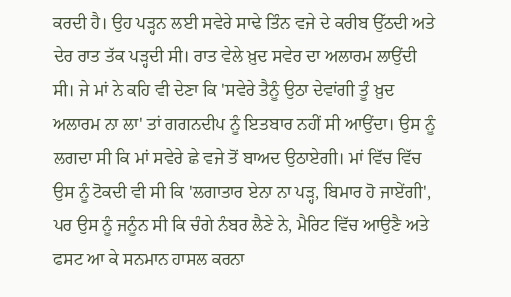ਕਰਦੀ ਹੈ। ਉਹ ਪੜ੍ਹਨ ਲਈ ਸਵੇਰੇ ਸਾਢੇ ਤਿੰਨ ਵਜੇ ਦੇ ਕਰੀਬ ਉੱਠਦੀ ਅਤੇ ਦੇਰ ਰਾਤ ਤੱਕ ਪੜ੍ਹਦੀ ਸੀ। ਰਾਤ ਵੇਲੇ ਖ਼ੁਦ ਸਵੇਰ ਦਾ ਅਲਾਰਮ ਲਾਉਂਦੀ ਸੀ। ਜੇ ਮਾਂ ਨੇ ਕਹਿ ਵੀ ਦੇਣਾ ਕਿ 'ਸਵੇਰੇ ਤੈਨੂੰ ਉਠਾ ਦੇਵਾਂਗੀ ਤੂੰ ਖ਼ੁਦ ਅਲਾਰਮ ਨਾ ਲਾ' ਤਾਂ ਗਗਨਦੀਪ ਨੂੰ ਇਤਬਾਰ ਨਹੀਂ ਸੀ ਆਉਂਦਾ। ਉਸ ਨੂੰ ਲਗਦਾ ਸੀ ਕਿ ਮਾਂ ਸਵੇਰੇ ਛੇ ਵਜੇ ਤੋਂ ਬਾਅਦ ਉਠਾਏਗੀ। ਮਾਂ ਵਿੱਚ ਵਿੱਚ ਉਸ ਨੂੰ ਟੋਕਦੀ ਵੀ ਸੀ ਕਿ 'ਲਗਾਤਾਰ ਏਨਾ ਨਾ ਪੜ੍ਹ, ਬਿਮਾਰ ਹੋ ਜਾਏਂਗੀ', ਪਰ ਉਸ ਨੂੰ ਜਨੂੰਨ ਸੀ ਕਿ ਚੰਗੇ ਨੰਬਰ ਲੈਣੇ ਨੇ, ਮੈਰਿਟ ਵਿੱਚ ਆਉਣੈ ਅਤੇ ਫਸਟ ਆ ਕੇ ਸਨਮਾਨ ਹਾਸਲ ਕਰਨਾ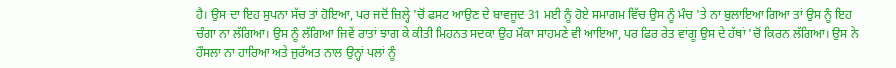ਹੈ। ਉਸ ਦਾ ਇਹ ਸੁਪਨਾ ਸੱਚ ਤਾਂ ਹੋਇਆ, ਪਰ ਜਦੋਂ ਜ਼ਿਲ੍ਹੇ 'ਚੋਂ ਫਸਟ ਆਉਣ ਦੇ ਬਾਵਜੂਦ 31 ਮਈ ਨੂੰ ਹੋਏ ਸਮਾਗਮ ਵਿੱਚ ਉਸ ਨੂੰ ਮੰਚ 'ਤੇ ਨਾ ਬੁਲਾਇਆ ਗਿਆ ਤਾਂ ਉਸ ਨੂੰ ਇਹ ਚੰਗਾ ਨਾ ਲੱਗਿਆ। ਉਸ ਨੂੰ ਲੱਗਿਆ ਜਿਵੇਂ ਰਾਤਾਂ ਝਾਗ ਕੇ ਕੀਤੀ ਮਿਹਨਤ ਸਦਕਾ ਉਹ ਮੌਕਾ ਸਾਹਮਣੇ ਵੀ ਆਇਆ, ਪਰ ਫਿਰ ਰੇਤ ਵਾਂਗੂ ਉਸ ਦੇ ਹੱਥਾਂ 'ਚੋਂ ਕਿਰਨ ਲੱਗਿਆ। ਉਸ ਨੇ ਹੌਸਲਾ ਨਾ ਹਾਰਿਆ ਅਤੇ ਜੁਰੱਅਤ ਨਾਲ ਉਨ੍ਹਾਂ ਪਲਾਂ ਨੂੰ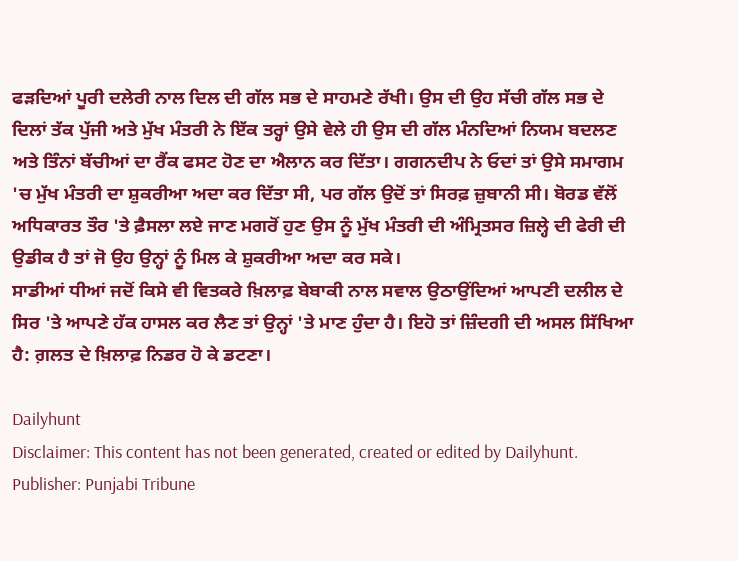ਫੜਦਿਆਂ ਪੂਰੀ ਦਲੇਰੀ ਨਾਲ ਦਿਲ ਦੀ ਗੱਲ ਸਭ ਦੇ ਸਾਹਮਣੇ ਰੱਖੀ। ਉਸ ਦੀ ਉਹ ਸੱਚੀ ਗੱਲ ਸਭ ਦੇ ਦਿਲਾਂ ਤੱਕ ਪੁੱਜੀ ਅਤੇ ਮੁੱਖ ਮੰਤਰੀ ਨੇ ਇੱਕ ਤਰ੍ਹਾਂ ਉਸੇ ਵੇਲੇ ਹੀ ਉਸ ਦੀ ਗੱਲ ਮੰਨਦਿਆਂ ਨਿਯਮ ਬਦਲਣ ਅਤੇ ਤਿੰਨਾਂ ਬੱਚੀਆਂ ਦਾ ਰੈਂਕ ਫਸਟ ਹੋਣ ਦਾ ਐਲਾਨ ਕਰ ਦਿੱਤਾ। ਗਗਨਦੀਪ ਨੇ ਓਦਾਂ ਤਾਂ ਉਸੇ ਸਮਾਗਮ 'ਚ ਮੁੱਖ ਮੰਤਰੀ ਦਾ ਸ਼ੁਕਰੀਆ ਅਦਾ ਕਰ ਦਿੱਤਾ ਸੀ, ਪਰ ਗੱਲ ਉਦੋਂ ਤਾਂ ਸਿਰਫ਼ ਜ਼ੁਬਾਨੀ ਸੀ। ਬੋਰਡ ਵੱਲੋਂ ਅਧਿਕਾਰਤ ਤੌਰ 'ਤੇ ਫ਼ੈਸਲਾ ਲਏ ਜਾਣ ਮਗਰੋਂ ਹੁਣ ਉਸ ਨੂੰ ਮੁੱਖ ਮੰਤਰੀ ਦੀ ਅੰਮ੍ਰਿਤਸਰ ਜ਼ਿਲ੍ਹੇ ਦੀ ਫੇਰੀ ਦੀ ਉਡੀਕ ਹੈ ਤਾਂ ਜੋ ਉਹ ਉਨ੍ਹਾਂ ਨੂੰ ਮਿਲ ਕੇ ਸ਼ੁਕਰੀਆ ਅਦਾ ਕਰ ਸਕੇ।
ਸਾਡੀਆਂ ਧੀਆਂ ਜਦੋਂ ਕਿਸੇ ਵੀ ਵਿਤਕਰੇ ਖ਼ਿਲਾਫ਼ ਬੇਬਾਕੀ ਨਾਲ ਸਵਾਲ ਉਠਾਉਂਦਿਆਂ ਆਪਣੀ ਦਲੀਲ ਦੇ ਸਿਰ 'ਤੇ ਆਪਣੇ ਹੱਕ ਹਾਸਲ ਕਰ ਲੈਣ ਤਾਂ ਉਨ੍ਹਾਂ 'ਤੇ ਮਾਣ ਹੁੰਦਾ ਹੈ। ਇਹੋ ਤਾਂ ਜ਼ਿੰਦਗੀ ਦੀ ਅਸਲ ਸਿੱਖਿਆ ਹੈ: ਗ਼ਲਤ ਦੇ ਖ਼ਿਲਾਫ਼ ਨਿਡਰ ਹੋ ਕੇ ਡਟਣਾ।

Dailyhunt
Disclaimer: This content has not been generated, created or edited by Dailyhunt. Publisher: Punjabi Tribune